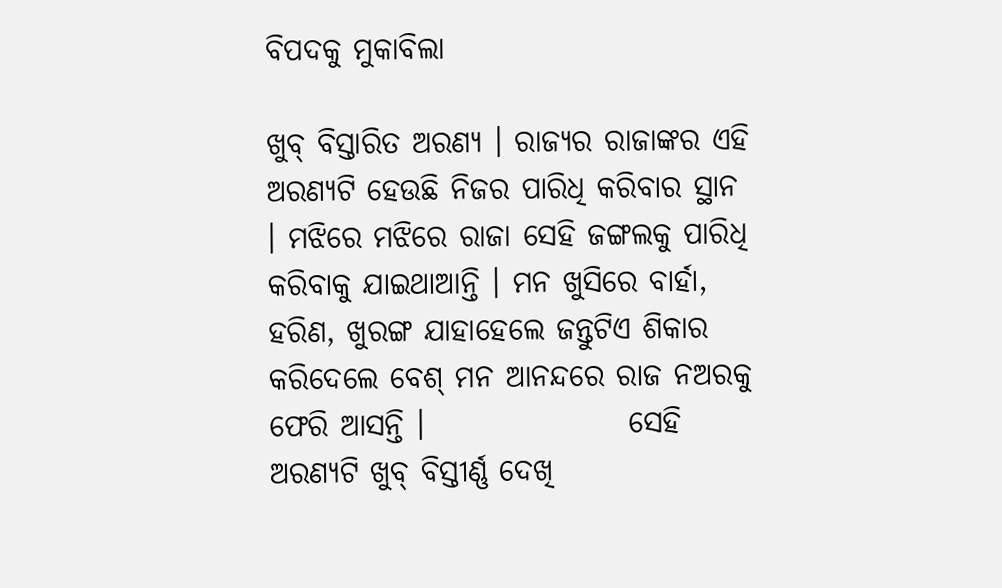ବିପଦକୁ ମୁକାବିଲା

ଖୁବ୍ ବିସ୍ତାରିତ ଅରଣ୍ୟ । ରାଜ୍ୟର ରାଜାଙ୍କର ଏହି ଅରଣ୍ୟଟି ହେଉଛି ନିଜର ପାରିଧି କରିବାର ସ୍ଥାନ । ମଝିରେ ମଝିରେ ରାଜା ସେହି ଜଙ୍ଗଲକୁ ପାରିଧି କରିବାକୁ ଯାଇଥାଆନ୍ତି । ମନ ଖୁସିରେ ବାର୍ହା, ହରିଣ, ଖୁରଙ୍ଗ ଯାହାହେଲେ ଜନ୍ତୁଟିଏ ଶିକାର କରିଦେଲେ ବେଶ୍ ମନ ଆନନ୍ଦରେ ରାଜ ନଅରକୁ ଫେରି ଆସନ୍ତି ।                 ସେହି ଅରଣ୍ୟଟି ଖୁବ୍ ବିସ୍ତୀର୍ଣ୍ଣ ଦେଖି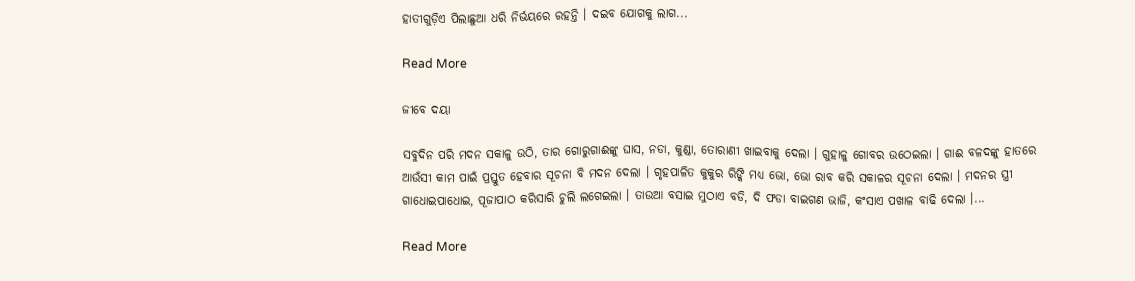ହାତୀଗୁଡ଼ିଏ ପିଲାଛୁଆ ଧରି ନିର୍ଭୟରେ ରହନ୍ତି । ଦଇବ ଯୋଗକୁ ଲାଗ...

Read More

ଜୀବେ ଦୟା

ସବୁଦିନ ପରି ମଦନ ସକାଳୁ ଉଠି, ତାର ଗୋରୁଗାଈଙ୍କୁ ଘାସ, ନଡା, କୁଣ୍ଡା, ତୋରାଣୀ ଖାଇବାକୁ ଦେଲା । ଗୁହାଳୁ ଗୋବର ଉଠେଇଲା । ଗାଈ ବଳଦଙ୍କୁ ହାତରେ ଆଉଁସୀ କାମ ପାଇଁ ପ୍ରସ୍ତୁତ ହେବାର ସୂଚନା ବି ମଦନ ଦେଲା । ଗୃହପାଳିତ କୁକୁର ରିଙ୍କି ମଧ୍ୟ ଭୋ, ଭୋ ରାବ କରି ସକାଳର ସୂଚନା ଦେଲା । ମଦନର ସ୍ତ୍ରୀ ଗାଧୋଇପାଧୋଇ, ପୂଜାପାଠ କରିସାରି ଚୁଲି ଲଗେଇଲା । ତାଉଆ ବସାଇ ମୁଠାଏ ବଡି, ଦି ଫଡା ବାଇଗଣ ଭାଜି, କଂସାଏ ପଖାଳ ବାଢି ଦେଲା ।...

Read More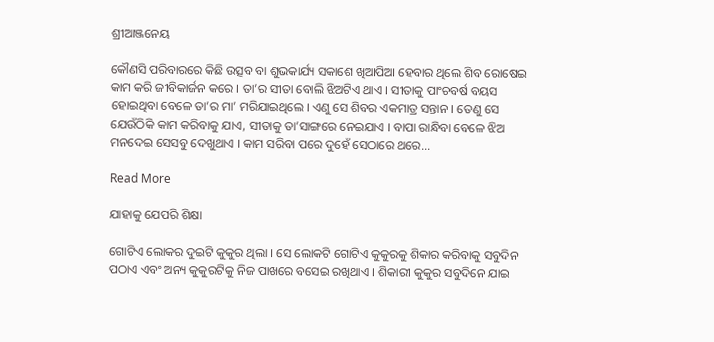ଶ୍ରୀଆଞ୍ଜନେୟ

କୌଣସି ପରିବାରରେ କିଛି ଉତ୍ସବ ବା ଶୁଭକାର୍ଯ୍ୟ ସକାଶେ ଖିଆପିଆ ହେବାର ଥିଲେ ଶିବ ରୋଷେଇ କାମ କରି ଜୀବିକାର୍ଜନ କରେ । ତା’ର ସୀତା ବୋଲି ଝିଅଟିଏ ଥାଏ । ସୀତାକୁ ପାଂଚବର୍ଷ ବୟସ ହୋଇଥିବା ବେଳେ ତା’ର ମା’ ମରିଯାଇଥିଲେ । ଏଣୁ ସେ ଶିବର ଏକମାତ୍ର ସନ୍ତାନ । ତେଣୁ ସେ ଯେଉଁଠିକି କାମ କରିବାକୁ ଯାଏ, ସୀତାକୁ ତା’ସାଙ୍ଗରେ ନେଇଯାଏ । ବାପା ରାନ୍ଧିବା ବେଳେ ଝିଅ ମନଦେଇ ସେସବୁ ଦେଖୁଥାଏ । କାମ ସରିବା ପରେ ଦୁହେଁ ସେଠାରେ ଥରେ...

Read More

ଯାହାକୁ ଯେପରି ଶିକ୍ଷା

ଗୋଟିଏ ଲୋକର ଦୁଇଟି କୁକୁର ଥିଲା । ସେ ଲୋକଟି ଗୋଟିଏ କୁକୁରକୁ ଶିକାର କରିବାକୁ ସବୁଦିନ ପଠାଏ ଏବଂ ଅନ୍ୟ କୁକୁରଟିକୁ ନିଜ ପାଖରେ ବସେଇ ରଖିଥାଏ । ଶିକାରୀ କୁକୁର ସବୁଦିନେ ଯାଇ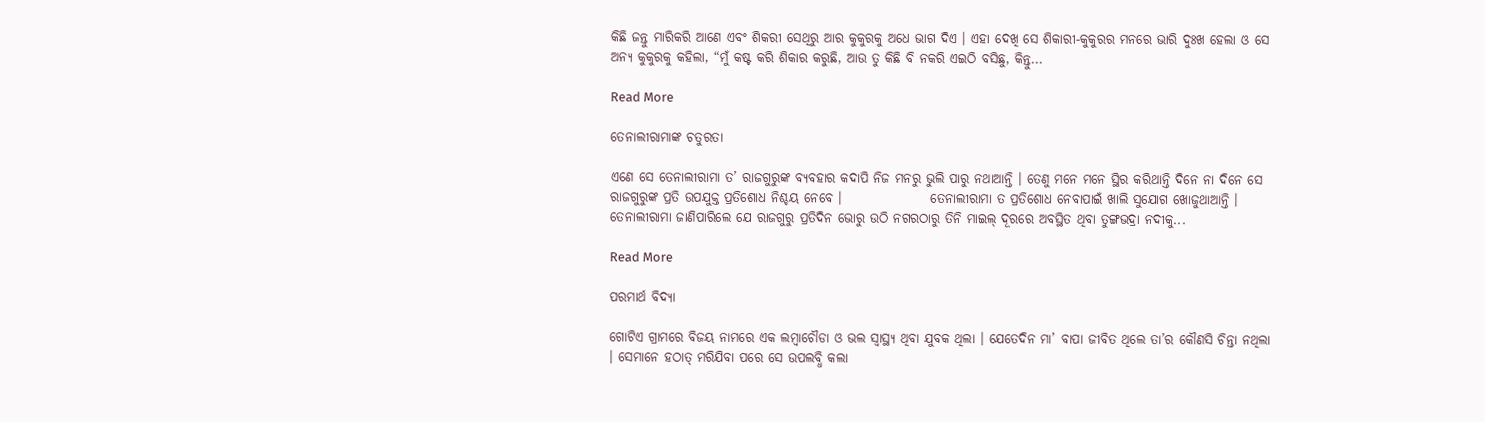କିଛି ଜନ୍ତୁ ମାରିକରି ଆଣେ ଏବଂ ଶିକରୀ ସେଥିରୁ ଆର କୁକୁରକୁ ଅଧେ ଭାଗ ଦିଏ । ଏହା ଦେଖି ସେ ଶିକାରୀ-କୁକୁରର ମନରେ ଭାରି ଦୁଃଖ ହେଲା ଓ ସେ ଅନ୍ୟ କୁକୁରକୁ କହିଲା, “ମୁଁ କଷ୍ଟ କରି ଶିକାର କରୁଛି, ଆଉ ତୁ କିଛି ବି ନକରି ଏଇଠି ବସିଛୁ, କିନ୍ତୁ...

Read More

ତେନାଲୀରାମାଙ୍କ ଚତୁରତା

ଏଣେ ସେ ତେନାଲୀରାମା ତ’ ରାଜଗୁରୁଙ୍କ ବ୍ୟବହାର କଦାପି ନିଜ ମନରୁ ଭୁଲି ପାରୁ ନଥାଆନ୍ତି । ତେଣୁ ମନେ ମନେ ସ୍ଥିର କରିଥାନ୍ତି ଦିନେ ନା ଦିନେ ସେ ରାଜଗୁରୁଙ୍କ ପ୍ରତି ଉପଯୁକ୍ତ ପ୍ରତିଶୋଧ ନିଶ୍ଚୟ ନେବେ ।                 ତେନାଲୀରାମା ତ ପ୍ରତିଶୋଧ ନେବାପାଇଁ ଖାଲି ସୁଯୋଗ ଖୋଜୁଥାଆନ୍ତି । ତେନାଲୀରାମା ଜାଣିପାରିଲେ ଯେ ରାଜଗୁରୁ ପ୍ରତିଦିନ ଭୋରୁ ଉଠି ନଗରଠାରୁ ତିନି ମାଇଲ୍ ଦୂରରେ ଅବସ୍ଥିତ ଥିବା ତୁଙ୍ଗଭଦ୍ରା ନଦୀକୁ...

Read More

ପରମାର୍ଥ ବିଦ୍ୟା

ଗୋଟିଏ ଗ୍ରାମରେ ବିଜୟ ନାମରେ ଏକ ଲମ୍ବାଚୌଡା ଓ ଭଲ ସ୍ୱାସ୍ଥ୍ୟ ଥିବା ଯୁବକ ଥିଲା । ଯେତେଦିନ ମା’ ବାପା ଜୀବିତ ଥିଲେ ତା’ର କୌଣସି ଚିନ୍ତା ନଥିଲା । ସେମାନେ ହଠାତ୍ ମରିଯିବା ପରେ ସେ ଉପଲବ୍ଧି କଲା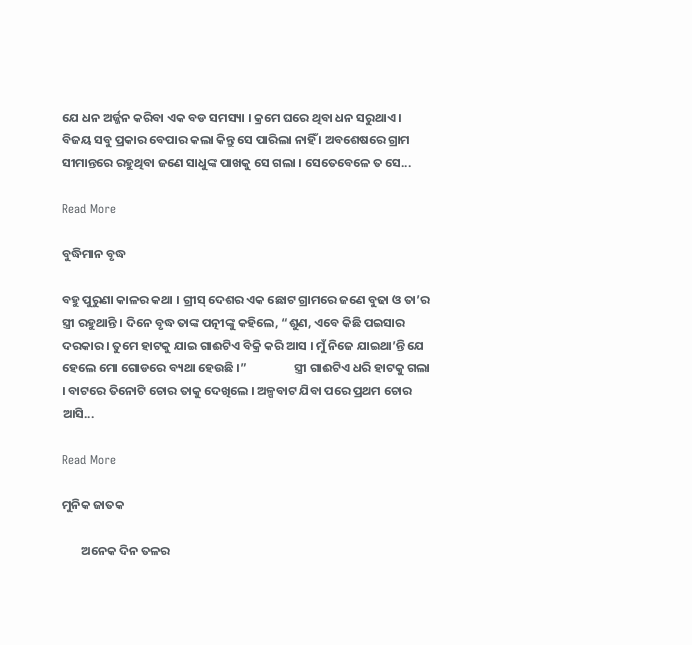ଯେ ଧନ ଅର୍ଜ୍ଜନ କରିବା ଏକ ବଡ ସମସ୍ୟା । କ୍ରମେ ଘରେ ଥିବା ଧନ ସରୁଥାଏ । ବିଜୟ ସବୁ ପ୍ରକାର ବେପାର କଲା କିନ୍ତୁ ସେ ପାରିଲା ନାହିଁ । ଅବଶେଷରେ ଗ୍ରାମ ସୀମାନ୍ତରେ ରହୁଥିବା ଜଣେ ସାଧୁଙ୍କ ପାଖକୁ ସେ ଗଲା । ସେତେବେଳେ ତ ସେ...

Read More

ବୁଦ୍ଧିମାନ ବୃଦ୍ଧ

ବହୁ ପୁରୁଣା କାଳର କଥା । ଗ୍ରୀସ୍ ଦେଶର ଏକ ଛୋଟ ଗ୍ରାମରେ ଜଣେ ବୁଢା ଓ ତା’ର ସ୍ତ୍ରୀ ରହୁଥାନ୍ତି । ଦିନେ ବୃଦ୍ଧ ତାଙ୍କ ପତ୍ନୀଙ୍କୁ କହିଲେ, “ଶୁଣ, ଏବେ କିଛି ପଇସାର ଦରକାର । ତୁମେ ହାଟକୁ ଯାଇ ଗାଈଟିଏ ବିକ୍ରି କରି ଆସ । ମୁଁ ନିଜେ ଯାଇଥା’ନ୍ତି ଯେ ହେଲେ ମୋ ଗୋଡରେ ବ୍ୟଥା ହେଉଛି ।”                 ସ୍ତ୍ରୀ ଗାଈଟିଏ ଧରି ହାଟକୁ ଗଲା । ବାଟରେ ତିନୋଟି ଚୋର ତାକୁ ଦେଖିଲେ । ଅଳ୍ପବାଟ ଯିବା ପରେ ପ୍ରଥମ ଚୋର ଆସି...

Read More

ମୁନିକ ଜାତକ

       ଅନେକ ଦିନ ତଳର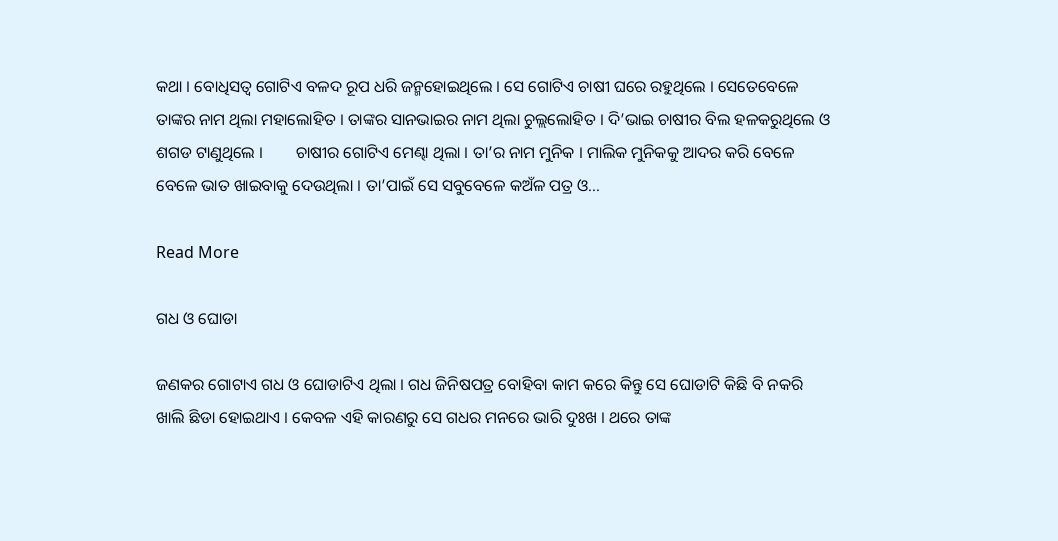କଥା । ବୋଧିସତ୍ୱ ଗୋଟିଏ ବଳଦ ରୂପ ଧରି ଜନ୍ମହୋଇଥିଲେ । ସେ ଗୋଟିଏ ଚାଷୀ ଘରେ ରହୁଥିଲେ । ସେତେବେଳେ ତାଙ୍କର ନାମ ଥିଲା ମହାଲୋହିତ । ତାଙ୍କର ସାନଭାଇର ନାମ ଥିଲା ଚୁଲ୍ଲଲୋହିତ । ଦି’ଭାଇ ଚାଷୀର ବିଲ ହଳକରୁଥିଲେ ଓ ଶଗଡ ଟାଣୁଥିଲେ ।        ଚାଷୀର ଗୋଟିଏ ମେଣ୍ଢା ଥିଲା । ତା’ର ନାମ ମୁନିକ । ମାଲିକ ମୁନିକକୁ ଆଦର କରି ବେଳେ ବେଳେ ଭାତ ଖାଇବାକୁ ଦେଉଥିଲା । ତା’ପାଇଁ ସେ ସବୁବେଳେ କଅଁଳ ପତ୍ର ଓ...

Read More

ଗଧ ଓ ଘୋଡା

ଜଣକର ଗୋଟାଏ ଗଧ ଓ ଘୋଡାଟିଏ ଥିଲା । ଗଧ ଜିନିଷପତ୍ର ବୋହିବା କାମ କରେ କିନ୍ତୁ ସେ ଘୋଡାଟି କିଛି ବି ନକରି ଖାଲି ଛିଡା ହୋଇଥାଏ । କେବଳ ଏହି କାରଣରୁ ସେ ଗଧର ମନରେ ଭାରି ଦୁଃଖ । ଥରେ ତାଙ୍କ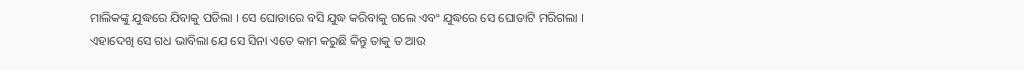ମାଲିକଙ୍କୁ ଯୁଦ୍ଧରେ ଯିବାକୁ ପଡିଲା । ସେ ଘୋଡାରେ ବସି ଯୁଦ୍ଧ କରିବାକୁ ଗଲେ ଏବଂ ଯୁଦ୍ଧରେ ସେ ଘୋଡାଟି ମରିଗଲା ।                 ଏହାଦେଖି ସେ ଗଧ ଭାବିଲା ଯେ ସେ ସିନା ଏତେ କାମ କରୁଛି କିନ୍ତୁ ତାକୁ ତ ଆଉ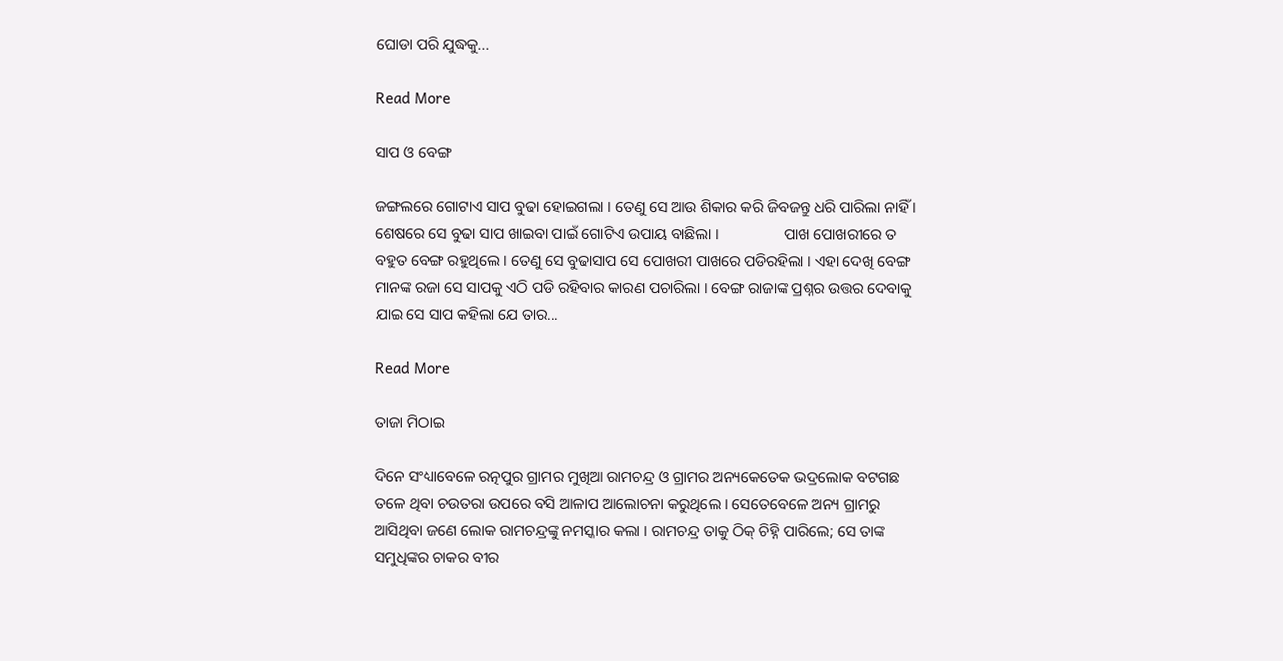ଘୋଡା ପରି ଯୁଦ୍ଧକୁ...

Read More

ସାପ ଓ ବେଙ୍ଗ

ଜଙ୍ଗଲରେ ଗୋଟାଏ ସାପ ବୁଢା ହୋଇଗଲା । ତେଣୁ ସେ ଆଉ ଶିକାର କରି ଜିବଜନ୍ତୁ ଧରି ପାରିଲା ନାହିଁ । ଶେଷରେ ସେ ବୁଢା ସାପ ଖାଇବା ପାଇଁ ଗୋଟିଏ ଉପାୟ ବାଛିଲା ।                 ପାଖ ପୋଖରୀରେ ତ ବହୁତ ବେଙ୍ଗ ରହୁଥିଲେ । ତେଣୁ ସେ ବୁଢାସାପ ସେ ପୋଖରୀ ପାଖରେ ପଡିରହିଲା । ଏହା ଦେଖି ବେଙ୍ଗ ମାନଙ୍କ ରଜା ସେ ସାପକୁ ଏଠି ପଡି ରହିବାର କାରଣ ପଚାରିଲା । ବେଙ୍ଗ ରାଜାଙ୍କ ପ୍ରଶ୍ନର ଉତ୍ତର ଦେବାକୁ ଯାଇ ସେ ସାପ କହିଲା ଯେ ତାର...

Read More

ତାଜା ମିଠାଇ

ଦିନେ ସଂଧ୍ୟାବେଳେ ରତ୍ନପୁର ଗ୍ରାମର ମୁଖିଆ ରାମଚନ୍ଦ୍ର ଓ ଗ୍ରାମର ଅନ୍ୟକେତେକ ଭଦ୍ରଲୋକ ବଟଗଛ ତଳେ ଥିବା ଚଉତରା ଉପରେ ବସି ଆଳାପ ଆଲୋଚନା କରୁଥିଲେ । ସେତେବେଳେ ଅନ୍ୟ ଗ୍ରାମରୁ ଆସିଥିବା ଜଣେ ଲୋକ ରାମଚନ୍ଦ୍ରଙ୍କୁ ନମସ୍କାର କଲା । ରାମଚନ୍ଦ୍ର ତାକୁ ଠିକ୍ ଚିହ୍ନି ପାରିଲେ; ସେ ତାଙ୍କ ସମୁଧିଙ୍କର ଚାକର ବୀର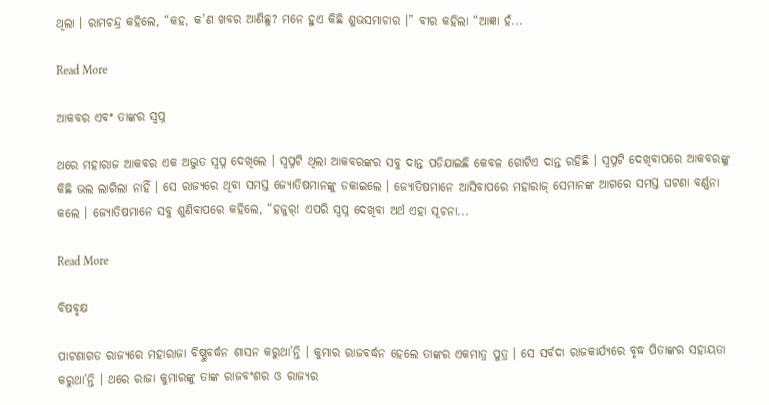ଥିଲା । ରାମଚନ୍ଦ୍ର କହିଲେ, “କହ, କ’ଣ ଖବର ଆଣିଛୁ? ମନେ ହୁଏ କିଛି ଶୁଭସମାଚାର ।” ବୀର କହିଲା “ଆଜ୍ଞା ହଁ...

Read More

ଆକବର ଏବଂ ତାଙ୍କର ସ୍ୱପ୍ନ

ଥରେ ମହାରାଜ ଆକବର ଏକ ଅଦ୍ଭୁତ ସ୍ୱପ୍ନ ଦେଖିଲେ । ସ୍ୱପ୍ନଟି ଥିଲା ଆକବରଙ୍କର ସବୁ ଦାନ୍ତ ପଡିଯାଇଛି କେବଳ ଗୋଟିଏ ଦାନ୍ତ ରହିଛି । ସ୍ୱପ୍ନଟି ଦେଖିବାପରେ ଆକବରଙ୍କୁ କିଛି ଭଲ ଲାଗିଲା ନାହିଁ । ସେ ରାଜ୍ୟରେ ଥିବା ସମସ୍ତ ଜ୍ୟୋତିଷମାନଙ୍କୁ ଡକାଇଲେ । ଜ୍ୟୋତିଷମାନେ ଆସିବାପରେ ମହାରାଜ୍ ସେମାନଙ୍କ ଆଗରେ ସମସ୍ତ ଘଟଣା ବର୍ଣ୍ଣନା କଲେ । ଜ୍ୟୋତିଷମାନେ ସବୁ ଶୁଣିବାପରେ କହିଲେ, “ହଜୁର୍! ଏପରି ସ୍ୱପ୍ନ ଦେଖିବା ଅର୍ଥ ଏହା ସୂଚନା...

Read More

ବିଷବୃକ୍ଷ

ପାଟଣାଗଡ ରାଜ୍ୟରେ ମହାରାଜା ବିଷ୍ଣୁବର୍ଦ୍ଧନ ଶାସନ କରୁଥା’ନ୍ତି । କୁମାର ରାଜବର୍ଦ୍ଧନ ହେଲେ ତାଙ୍କର ଏକମାତ୍ର ପୁତ୍ର । ସେ ସର୍ବଦା ରାଜକାର୍ଯ୍ୟରେ ବୃଦ୍ଧ ପିତାଙ୍କର ସହାୟତା କରୁଥା’ନ୍ତି । ଥରେ ରାଜା କୁମାରଙ୍କୁ ତାଙ୍କ ରାଜବଂଶର ଓ ରାଜ୍ୟର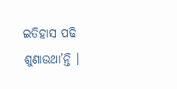ଇତିହାସ ପଢି ଶୁଣାଉଥା’ନ୍ତି ।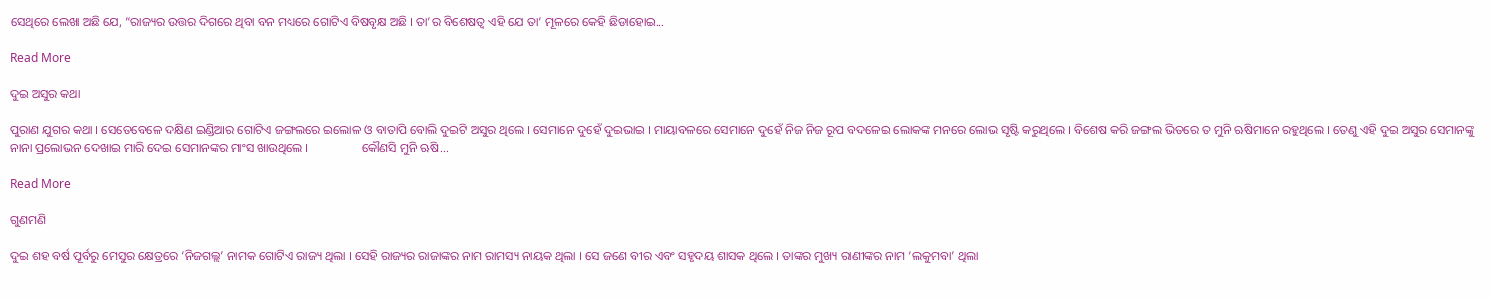ସେଥିରେ ଲେଖା ଅଛି ଯେ, “ରାଜ୍ୟର ଉତ୍ତର ଦିଗରେ ଥିବା ବନ ମଧ୍ୟରେ ଗୋଟିଏ ବିଷବୃକ୍ଷ ଅଛି । ତା’ର ବିଶେଷତ୍ୱ ଏହି ଯେ ତା’ ମୂଳରେ କେହି ଛିଡାହୋଇ...

Read More

ଦୁଇ ଅସୁର କଥା

ପୁରାଣ ଯୁଗର କଥା । ସେତେବେଳେ ଦକ୍ଷିଣ ଇଣ୍ଡିଆର ଗୋଟିଏ ଜଙ୍ଗଲରେ ଇଲୋଳ ଓ ବାତାପି ବୋଲି ଦୁଇଟି ଅସୁର ଥିଲେ । ସେମାନେ ଦୁହେଁ ଦୁଇଭାଇ । ମାୟାବଳରେ ସେମାନେ ଦୁହେଁ ନିଜ ନିଜ ରୂପ ବଦଳେଇ ଲୋକଙ୍କ ମନରେ ଲୋଭ ସୃଷ୍ଟି କରୁଥିଲେ । ବିଶେଷ କରି ଜଙ୍ଗଲ ଭିତରେ ତ ମୁନି ଋଷିମାନେ ରହୁଥିଲେ । ତେଣୁ ଏହି ଦୁଇ ଅସୁର ସେମାନଙ୍କୁ ନାନା ପ୍ରଲୋଭନ ଦେଖାଇ ମାରି ଦେଇ ସେମାନଙ୍କର ମାଂସ ଖାଉଥିଲେ ।                 କୌଣସି ମୁନି ଋଷି...

Read More

ଗୁଣମଣି

ଦୁଇ ଶହ ବର୍ଷ ପୂର୍ବରୁ ମେସୁର କ୍ଷେତ୍ରରେ ‘ନିଜଗଲ୍ଲ’ ନାମକ ଗୋଟିଏ ରାଜ୍ୟ ଥିଲା । ସେହି ରାଜ୍ୟର ରାଜାଙ୍କର ନାମ ରାମସ୍ୟ ନାୟକ ଥିଲା । ସେ ଜଣେ ବୀର ଏବଂ ସହୃଦୟ ଶାସକ ଥିଲେ । ତାଙ୍କର ମୁଖ୍ୟ ରାଣୀଙ୍କର ନାମ ‘ଲକୁମବା’ ଥିଲା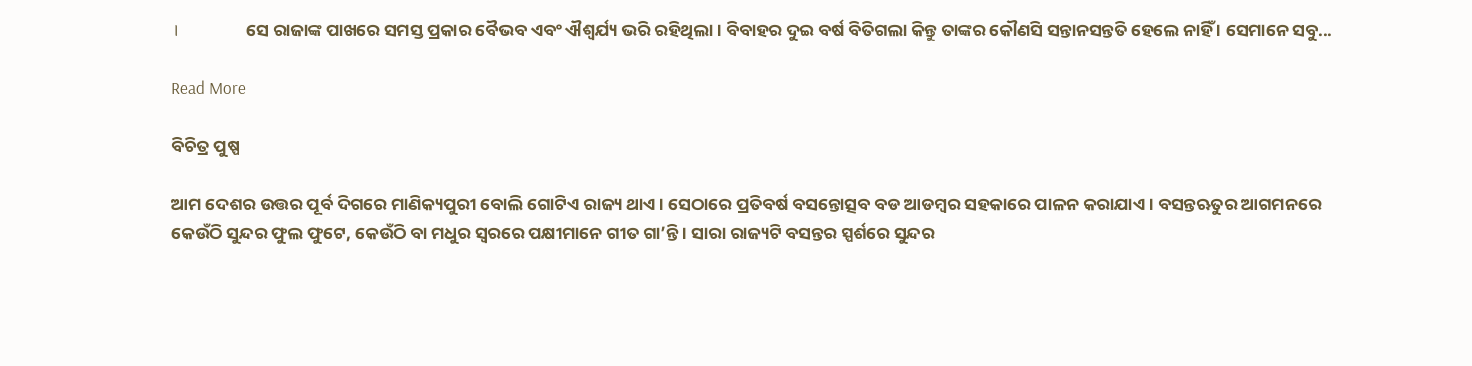।                 ସେ ରାଜାଙ୍କ ପାଖରେ ସମସ୍ତ ପ୍ରକାର ବୈଭବ ଏବଂ ଐଶ୍ୱର୍ଯ୍ୟ ଭରି ରହିଥିଲା । ବିବାହର ଦୁଇ ବର୍ଷ ବିତିଗଲା କିନ୍ତୁ ତାଙ୍କର କୌଣସି ସନ୍ତାନସନ୍ତତି ହେଲେ ନାହିଁ । ସେମାନେ ସବୁ...

Read More

ବିଚିତ୍ର ପୁଷ୍ପ

ଆମ ଦେଶର ଉତ୍ତର ପୂର୍ବ ଦିଗରେ ମାଣିକ୍ୟପୁରୀ ବୋଲି ଗୋଟିଏ ରାଜ୍ୟ ଥାଏ । ସେଠାରେ ପ୍ରତିବର୍ଷ ବସନ୍ତୋତ୍ସବ ବଡ ଆଡମ୍ବର ସହକାରେ ପାଳନ କରାଯାଏ । ବସନ୍ତଋତୁର ଆଗମନରେ କେଉଁଠି ସୁନ୍ଦର ଫୁଲ ଫୁଟେ, କେଉଁଠି ବା ମଧୁର ସ୍ୱରରେ ପକ୍ଷୀମାନେ ଗୀତ ଗା’ନ୍ତି । ସାରା ରାଜ୍ୟଟି ବସନ୍ତର ସ୍ପର୍ଶରେ ସୁନ୍ଦର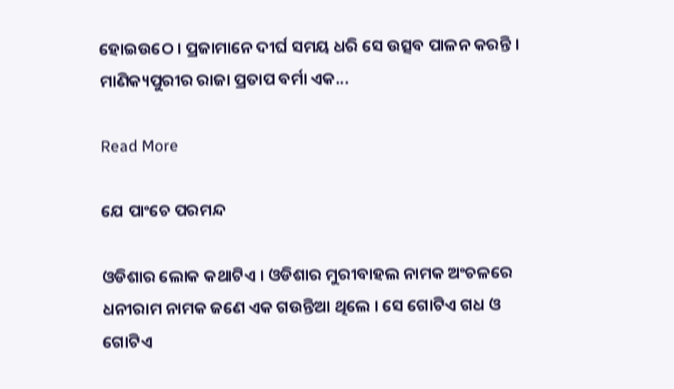ହୋଇଉଠେ । ପ୍ରଜାମାନେ ଦୀର୍ଘ ସମୟ ଧରି ସେ ଉତ୍ସବ ପାଳନ କରନ୍ତି ।                 ମାଣିକ୍ୟପୁରୀର ରାଜା ପ୍ରତାପ ବର୍ମା ଏକ...

Read More

ଯେ ପାଂଚେ ପରମନ୍ଦ

ଓଡିଶାର ଲୋକ କଥାଟିଏ । ଓଡିଶାର ମୁରୀବାହଲ ନାମକ ଅଂଚଳରେ ଧନୀରାମ ନାମକ ଜଣେ ଏକ ଗଉନ୍ତିଆ ଥିଲେ । ସେ ଗୋଟିଏ ଗଧ ଓ ଗୋଟିଏ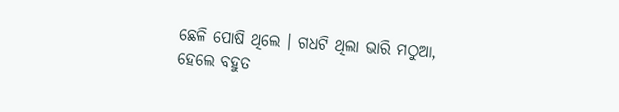ଛେଳି ପୋଷି ଥିଲେ । ଗଧଟି ଥିଲା ଭାରି ମଠୁଆ, ହେଲେ ବହୁତ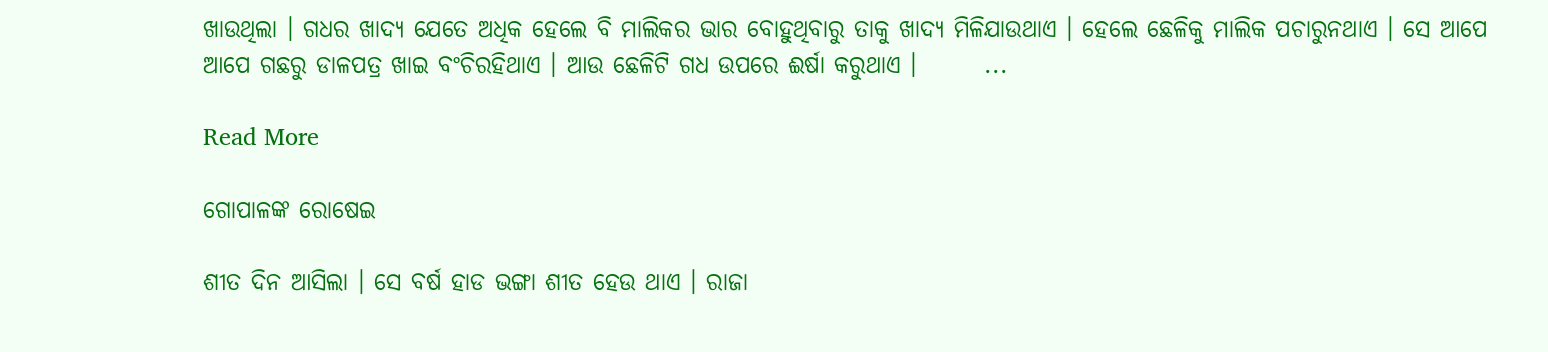ଖାଉଥିଲା । ଗଧର ଖାଦ୍ୟ ଯେତେ ଅଧିକ ହେଲେ ବି ମାଲିକର ଭାର ବୋହୁଥିବାରୁ ତାକୁ ଖାଦ୍ୟ ମିଳିଯାଉଥାଏ । ହେଲେ ଛେଳିକୁ ମାଲିକ ପଚାରୁନଥାଏ । ସେ ଆପେ ଆପେ ଗଛରୁ ଡାଳପତ୍ର ଖାଇ ବଂଚିରହିଥାଏ । ଆଉ ଛେଳିଟି ଗଧ ଉପରେ ଈର୍ଷା କରୁଥାଏ ।       ...

Read More

ଗୋପାଳଙ୍କ ରୋଷେଇ

ଶୀତ ଦିନ ଆସିଲା । ସେ ବର୍ଷ ହାଡ ଭଙ୍ଗା ଶୀତ ହେଉ ଥାଏ । ରାଜା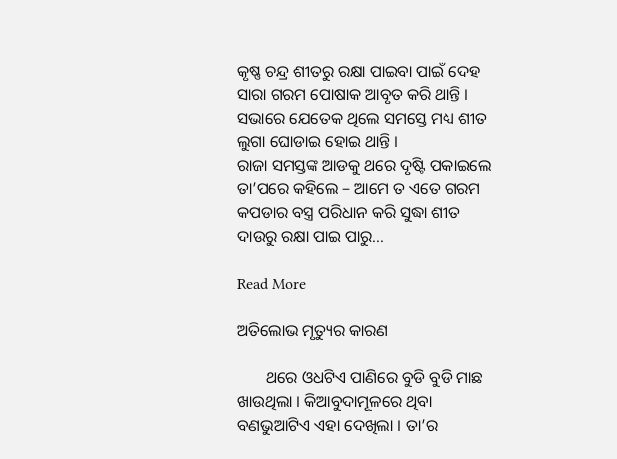କୃଷ୍ଣ ଚନ୍ଦ୍ର ଶୀତରୁ ରକ୍ଷା ପାଇବା ପାଇଁ ଦେହ ସାରା ଗରମ ପୋଷାକ ଆବୃତ କରି ଥାନ୍ତି ।                  ସଭାରେ ଯେତେକ ଥିଲେ ସମସ୍ତେ ମଧ୍ୟ ଶୀତ ଲୁଗା ଘୋଡାଇ ହୋଇ ଥାନ୍ତି ।                  ରାଜା ସମସ୍ତଙ୍କ ଆଡକୁ ଥରେ ଦୃଷ୍ଟି ପକାଇଲେ ତା’ପରେ କହିଲେ – ଆମେ ତ ଏତେ ଗରମ କପଡାର ବସ୍ତ୍ର ପରିଧାନ କରି ସୁଦ୍ଧା ଶୀତ ଦାଉରୁ ରକ୍ଷା ପାଇ ପାରୁ...

Read More

ଅତିଲୋଭ ମୃତ୍ୟୁର କାରଣ

       ଥରେ ଓଧଟିଏ ପାଣିରେ ବୁଡି ବୁଡି ମାଛ ଖାଉଥିଲା । କିଆବୁଦାମୂଳରେ ଥିବା ବଣଭୁଆଟିଏ ଏହା ଦେଖିଲା । ତା’ର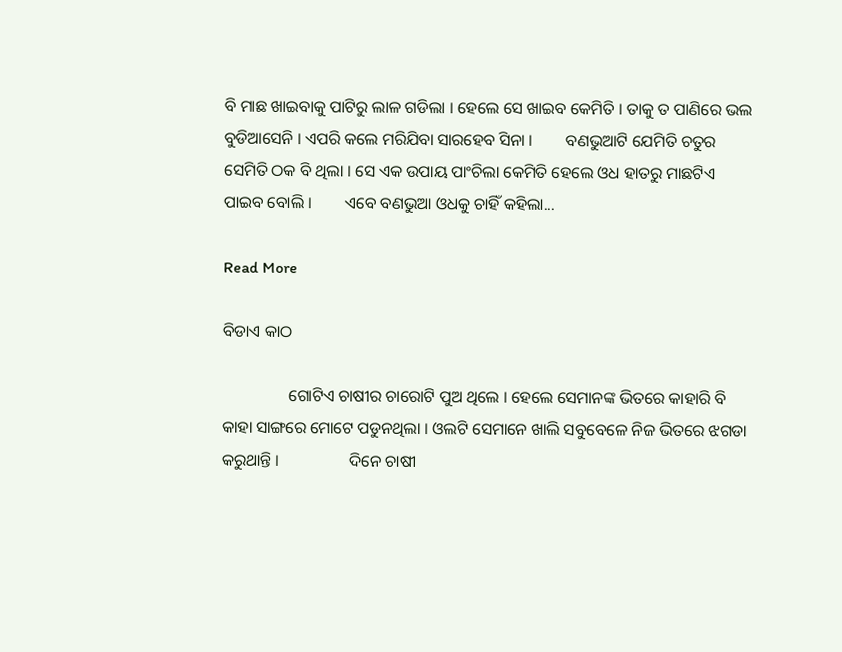ବି ମାଛ ଖାଇବାକୁ ପାଟିରୁ ଲାଳ ଗଡିଲା । ହେଲେ ସେ ଖାଇବ କେମିତି । ତାକୁ ତ ପାଣିରେ ଭଲ ବୁଡିଆସେନି । ଏପରି କଲେ ମରିଯିବା ସାରହେବ ସିନା ।        ବଣଭୁଆଟି ଯେମିତି ଚତୁର ସେମିତି ଠକ ବି ଥିଲା । ସେ ଏକ ଉପାୟ ପାଂଚିଲା କେମିତି ହେଲେ ଓଧ ହାତରୁ ମାଛଟିଏ ପାଇବ ବୋଲି ।        ଏବେ ବଣଭୁଆ ଓଧକୁ ଚାହିଁ କହିଲା...

Read More

ବିଡାଏ କାଠ

                ଗୋଟିଏ ଚାଷୀର ଚାରୋଟି ପୁଅ ଥିଲେ । ହେଲେ ସେମାନଙ୍କ ଭିତରେ କାହାରି ବି କାହା ସାଙ୍ଗରେ ମୋଟେ ପଡୁନଥିଲା । ଓଲଟି ସେମାନେ ଖାଲି ସବୁବେଳେ ନିଜ ଭିତରେ ଝଗଡା କରୁଥାନ୍ତି ।                 ଦିନେ ଚାଷୀ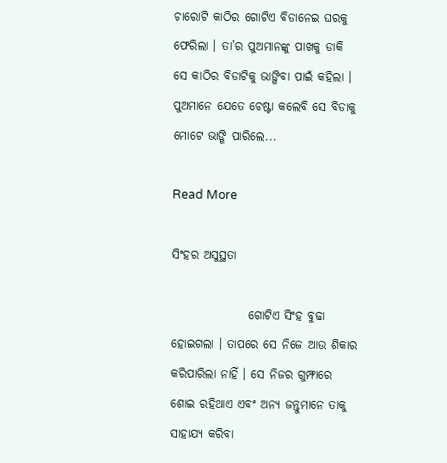ଚାରୋଟି କାଠିର ଗୋଟିଏ ବିଡାନେଇ ଘରକୁ ଫେରିଲା । ତା’ର ପୁଅମାନଙ୍କୁ ପାଖକୁ ଡାକି ସେ କାଠିର ବିଡାଟିକୁ ଭାଙ୍ଗିବା ପାଇଁ କହିଲା । ପୁଅମାନେ ଯେତେ ଚେଷ୍ଟା କଲେବି ସେ ବିଡାକୁ ମୋଟେ ଭାଙ୍ଗି ପାରିଲେ...

Read More

ସିଂହର ଅସୁସ୍ଥତା

                ଗୋଟିଏ ସିଂହ ବୁଢା ହୋଇଗଲା । ତାପରେ ସେ ନିଜେ ଆଉ ଶିକାର କରିପାରିଲା ନାହିଁ । ସେ ନିଜର ଗୁମ୍ଫାରେ ଶୋଇ ରହିଥାଏ ଏବଂ ଅନ୍ୟ ଜନ୍ତୁମାନେ ତାକୁ ସାହାଯ୍ୟ କରିବା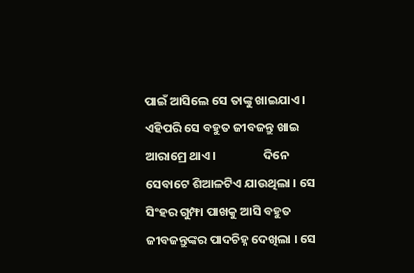ପାଇଁ ଆସିଲେ ସେ ତାଙ୍କୁ ଖାଇଯାଏ । ଏହିପରି ସେ ବହୁତ ଜୀବଜନ୍ତୁ ଖାଇ ଆରାମ୍ରେ ଥାଏ ।                 ଦିନେ ସେବାଟେ ଶିଆଳଟିଏ ଯାଉଥିଲା । ସେ ସିଂହର ଗୁମ୍ଫା ପାଖକୁ ଆସି ବହୁତ ଜୀବଜନ୍ତୁଙ୍କର ପାଦଚିହ୍ନ ଦେଖିଲା । ସେ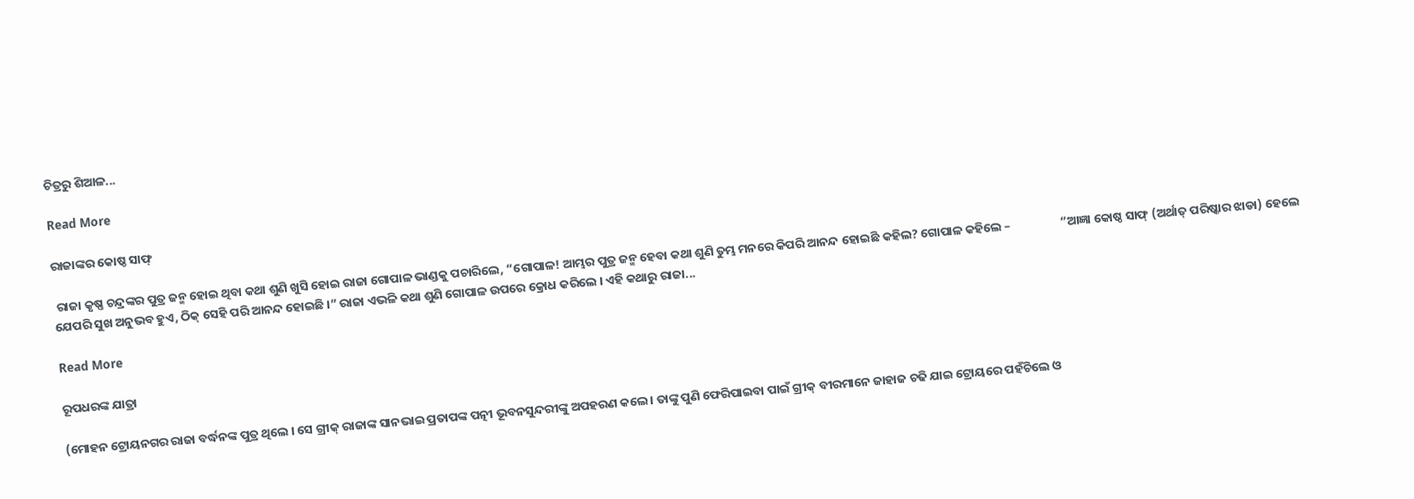ଚିତ୍ରରୁ ଶିଆଳ...

Read More

ରାଜାଙ୍କର କୋଷ୍ଠ ସାଫ୍

 ରାଜା କୃଷ୍ଣ ଚନ୍ଦ୍ରଙ୍କର ପୁତ୍ର ଜନ୍ମ ହୋଇ ଥିବା କଥା ଶୁଣି ଖୁସି ହୋଇ ରାଜା ଗୋପାଳ ଭାଣ୍ଡକୁ ପଚାରିଲେ, “ଗୋପାଳ! ଆମ୍ଭର ପୁତ୍ର ଜନ୍ମ ହେବା କଥା ଶୁଣି ତୁମ୍ଭ ମନରେ କିପରି ଆନନ୍ଦ ହୋଇଛି କହିଲ? ଗୋପାଳ କହିଲେ –                  “ଆଜ୍ଞା କୋଷ୍ଠ ସାଫ୍ (ଅର୍ଥାତ୍ ପରିଷ୍କାର ଝାଡା) ହେଲେ ଯେପରି ସୁଖ ଅନୁଭବ ହୁଏ, ଠିକ୍ ସେହି ପରି ଆନନ୍ଦ ହୋଇଛି ।” ରାଜା ଏଭଳି କଥା ଶୁଣି ଗୋପାଳ ଉପରେ କ୍ରୋଧ କରିଲେ । ଏହି କଥାରୁ ରାଜା...

Read More

ରୂପଧରଙ୍କ ଯାତ୍ରା

(ମୋହନ ଟ୍ରୋୟନଗର ରାଜା ବର୍ଦ୍ଧନଙ୍କ ପୁତ୍ର ଥିଲେ । ସେ ଗ୍ରୀକ୍ ରାଜାଙ୍କ ସାନଭାଇ ପ୍ରତାପଙ୍କ ପତ୍ନୀ ଭୂବନସୁନ୍ଦରୀଙ୍କୁ ଅପହରଣ କଲେ । ତାଙ୍କୁ ପୁଣି ଫେରିପାଇବା ପାଇଁ ଗ୍ରୀକ୍ ବୀରମାନେ ଜାହାଜ ଚଢି ଯାଇ ଟ୍ରୋୟରେ ପହଁଚିଲେ ଓ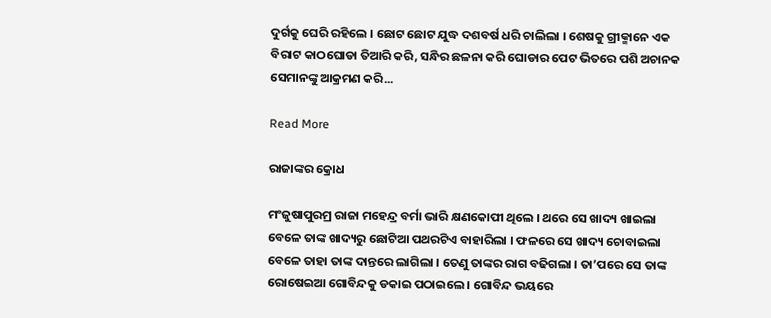ଦୁର୍ଗକୁ ଘେରି ରହିଲେ । ଛୋଟ ଛୋଟ ଯୁଦ୍ଧ ଦଶବର୍ଷ ଧରି ଚାଲିଲା । ଶେଷକୁ ଗ୍ରୀକ୍ମାନେ ଏକ ବିରାଟ କାଠଘୋଡା ତିଆରି କରି, ସନ୍ଧିର ଛଳନା କରି ଘୋଡାର ପେଟ ଭିତରେ ପଶି ଅଚାନକ ସେମାନଙ୍କୁ ଆକ୍ରମଣ କରି...

Read More

ରାଜାଙ୍କର କ୍ରୋଧ

ମଂଜୁଷାପୁରମ୍ର ରାଜା ମହେନ୍ଦ୍ର ବର୍ମା ଭାରି କ୍ଷଣକୋପୀ ଥିଲେ । ଥରେ ସେ ଖାଦ୍ୟ ଖାଇଲା ବେଳେ ତାଙ୍କ ଖାଦ୍ୟରୁ ଛୋଟିଆ ପଥରଟିଏ ବାହାରିଲା । ଫଳରେ ସେ ଖାଦ୍ୟ ଚୋବାଇଲା ବେଳେ ତାହା ତାଙ୍କ ଦାନ୍ତରେ ଲାଗିଲା । ତେଣୁ ତାଙ୍କର ରାଗ ବଢିଗଲା । ତା’ପରେ ସେ ତାଙ୍କ ରୋଷେଇଆ ଗୋବିନ୍ଦକୁ ଡକାଇ ପଠାଇଲେ । ଗୋବିନ୍ଦ ଭୟରେ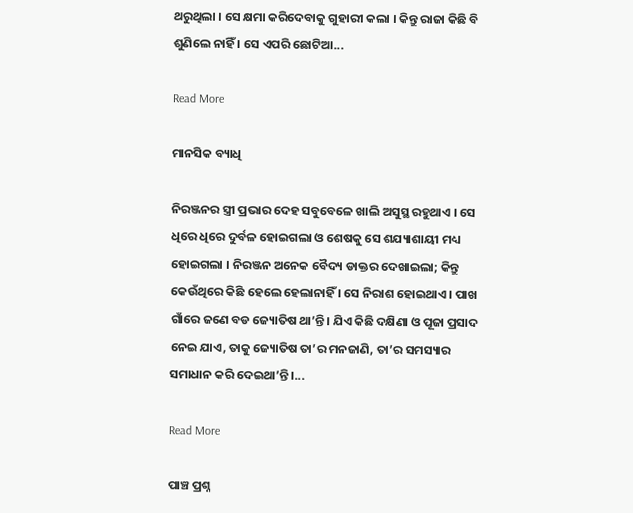ଥରୁଥିଲା । ସେ କ୍ଷମା କରିଦେବାକୁ ଗୁହାରୀ କଲା । କିନ୍ତୁ ରାଜା କିଛି ବି ଶୁଣିଲେ ନାହିଁ । ସେ ଏପରି ଛୋଟିଆ...

Read More

ମାନସିକ ବ୍ୟାଧି

ନିରଞ୍ଜନର ସ୍ତ୍ରୀ ପ୍ରଭାର ଦେହ ସବୁବେଳେ ଖାଲି ଅସୁସ୍ଥ ରହୁଥାଏ । ସେ ଧିରେ ଧିରେ ଦୁର୍ବଳ ହୋଇଗଲା ଓ ଶେଷକୁ ସେ ଶଯ୍ୟାଶାୟୀ ମଧ୍ୟ ହୋଇଗଲା । ନିରଞ୍ଜନ ଅନେକ ବୈଦ୍ୟ ଡାକ୍ତର ଦେଖାଇଲା; କିନ୍ତୁ କେଉଁଥିରେ କିଛି ହେଲେ ହେଲାନାହିଁ । ସେ ନିରାଶ ହୋଇଥାଏ । ପାଖ ଗାଁରେ ଜଣେ ବଡ ଜ୍ୟୋତିଷ ଥା’ନ୍ତି । ଯିଏ କିଛି ଦକ୍ଷିଣା ଓ ପୂଜା ପ୍ରସାଦ ନେଇ ଯାଏ, ତାକୁ ଜ୍ୟୋତିଷ ତା’ର ମନଜାଣି, ତା’ର ସମସ୍ୟାର ସମାଧାନ କରି ଦେଇଥା’ନ୍ତି ।...

Read More

ପାଞ୍ଚ ପ୍ରଶ୍ନ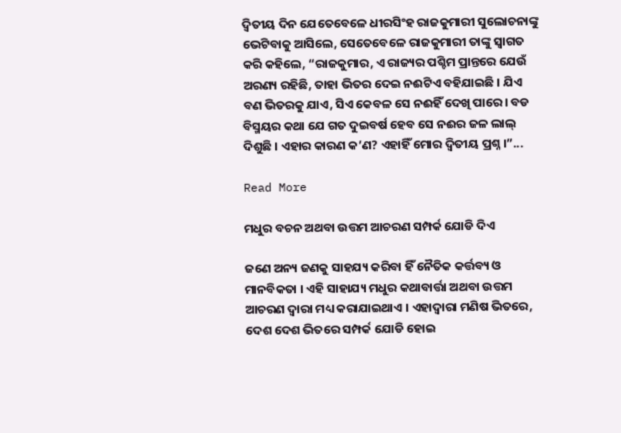ଦ୍ୱିତୀୟ ଦିନ ଯେତେବେଳେ ଧୀରସିଂହ ରାଜକୁମାରୀ ସୁଲୋଚନାଙ୍କୁ ଭେଟିବାକୁ ଆସିଲେ, ସେତେବେଳେ ରାଜକୁମାରୀ ତାଙ୍କୁ ସ୍ୱାଗତ କରି କହିଲେ, “ରାଜକୁମାର, ଏ ରାଜ୍ୟର ପଶ୍ଚିମ ପ୍ରାନ୍ତରେ ଯେଉଁ ଅରଣ୍ୟ ରହିଛି, ତାହା ଭିତର ଦେଇ ନଈଟିଏ ବହିଯାଇଛି । ଯିଏ ବଣ ଭିତରକୁ ଯାଏ, ସିଏ କେବଳ ସେ ନଈହିଁ ଦେଖି ପାରେ । ବଡ ବିସ୍ମୟର କଥା ଯେ ଗତ ଦୁଇବର୍ଷ ହେବ ସେ ନଈର ଜଳ ଲାଲ୍ ଦିଶୁଛି । ଏହାର କାରଣ କ’ଣ? ଏହାହିଁ ମୋର ଦ୍ୱିତୀୟ ପ୍ରଶ୍ନ ।”...

Read More

ମଧୁର ବଚନ ଅଥବା ଉତ୍ତମ ଆଚରଣ ସମ୍ପର୍କ ଯୋଡି ଦିଏ

ଜଣେ ଅନ୍ୟ ଜଣକୁ ସାହଯ୍ୟ କରିବା ହିଁ ନୈତିକ କର୍ତ୍ତବ୍ୟ ଓ ମାନବିକତା । ଏହି ସାହାଯ୍ୟ ମଧୁର କଥାବାର୍ତ୍ତା ଅଥବା ଉତ୍ତମ ଆଚରଣ ଦ୍ୱାରା ମଧ୍ୟ କରାଯାଇଥାଏ । ଏହାଦ୍ୱାରା ମଣିଷ ଭିତରେ, ଦେଶ ଦେଶ ଭିତରେ ସମ୍ପର୍କ ଯୋଡି ହୋଇ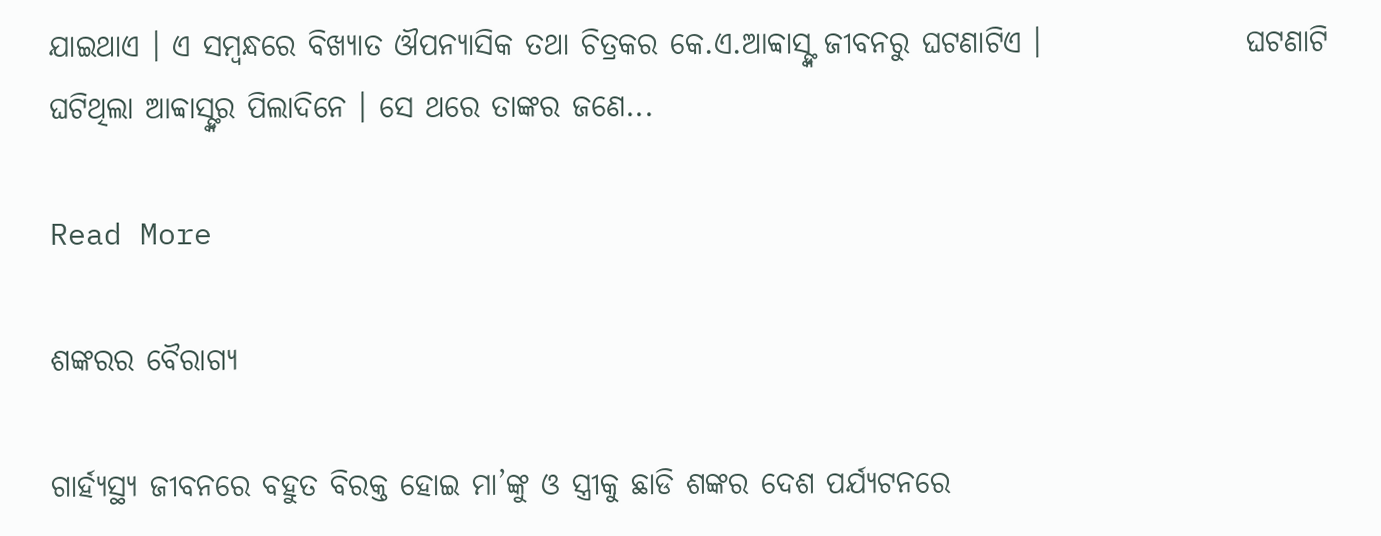ଯାଇଥାଏ । ଏ ସମ୍ବନ୍ଧରେ ବିଖ୍ୟାତ ଔପନ୍ୟାସିକ ତଥା ଚିତ୍ରକର କେ.ଏ.ଆବ୍ବାସ୍ଙ୍କ ଜୀବନରୁ ଘଟଣାଟିଏ ।                 ଘଟଣାଟି ଘଟିଥିଲା ଆବ୍ବାସ୍ଙ୍କର ପିଲାଦିନେ । ସେ ଥରେ ତାଙ୍କର ଜଣେ...

Read More

ଶଙ୍କରର ବୈରାଗ୍ୟ

ଗାର୍ହ୍ୟସ୍ଥ୍ୟ ଜୀବନରେ ବହୁତ ବିରକ୍ତ ହୋଇ ମା’ଙ୍କୁ ଓ ସ୍ତ୍ରୀକୁ ଛାଡି ଶଙ୍କର ଦେଶ ପର୍ଯ୍ୟଟନରେ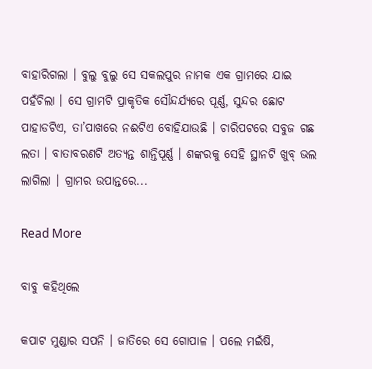ବାହାରିଗଲା । ବୁଲୁ ବୁଲୁ ସେ ସକଲପୁର ନାମକ ଏକ ଗ୍ରାମରେ ଯାଇ ପହଁଚିଲା । ସେ ଗ୍ରାମଟି ପ୍ରାକୃତିକ ସୌନ୍ଦର୍ଯ୍ୟରେ ପୂର୍ଣ୍ଣ, ସୁନ୍ଦର ଛୋଟ ପାହାଡଟିଏ, ତା’ପାଖରେ ନଈଟିଏ ବୋହିଯାଉଛି । ଚାରିପଟରେ ସବୁଜ ଗଛ ଲତା । ବାତାବରଣଟି ଅତ୍ୟନ୍ତ ଶାନ୍ତିପୂର୍ଣ୍ଣ । ଶଙ୍କରକୁ ସେହି ସ୍ଥାନଟି ଖୁବ୍ ଭଲ ଲାଗିଲା । ଗ୍ରାମର ଉପାନ୍ତରେ...

Read More

ବାବୁ କହିଥିଲେ

କପାଟ ମୁଣ୍ଡାର ସପନି । ଜାତିରେ ସେ ଗୋପାଳ । ପଲେ ମଇଁଷି,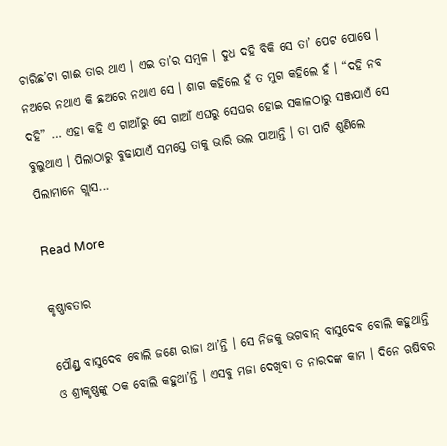ଚାରିଛ’ଟା ଗାଈ ତାର ଥାଏ । ଏଇ ତା’ର ସମ୍ବଳ । ଦୁଧ ଦହି ବିକି ସେ ତା’ ପେଟ ପୋଷେ । ନଅରେ ନଥାଏ କି ଛଅରେ ନଥାଏ ସେ । ଶାଗ କହିଲେ ହଁ ତ ମୁଗ କହିଲେ ହଁ । “ଦହି ନବ ଦହି” … ଏହା କହି ଏ ଗାଆଁରୁ ସେ ଗାଆଁ ଏଘରୁ ସେଘର ହୋଇ ସକାଳଠାରୁ ସଞ୍ଜଯାଏଁ ସେ ବୁଲୁଥାଏ । ପିଲାଠାରୁ ବୁଢାଯାଏଁ ସମସ୍ତେ ତାକୁ ଭାରି ଭଲ ପାଆନ୍ତି । ତା ପାଟି ଶୁଣିଲେ ପିଲାମାନେ ଗ୍ଲାସ...

Read More

କୃଷ୍ଣାବତାର

ପୌଣ୍ଡ୍ର ବାସୁଦେବ ବୋଲି ଜଣେ ରାଜା ଥା’ନ୍ତି । ସେ ନିଜକୁ ଭଗବାନ୍ ବାସୁଦେବ ବୋଲି କହୁଥାନ୍ତି ଓ ଶ୍ରୀକୃଷ୍ଣଙ୍କୁ ଠକ ବୋଲି କହୁଥା’ନ୍ତି । ଏସବୁ ମଜା ଦେଖିବା ତ ନାରଦଙ୍କ କାମ । ଦିନେ ଋଷିବର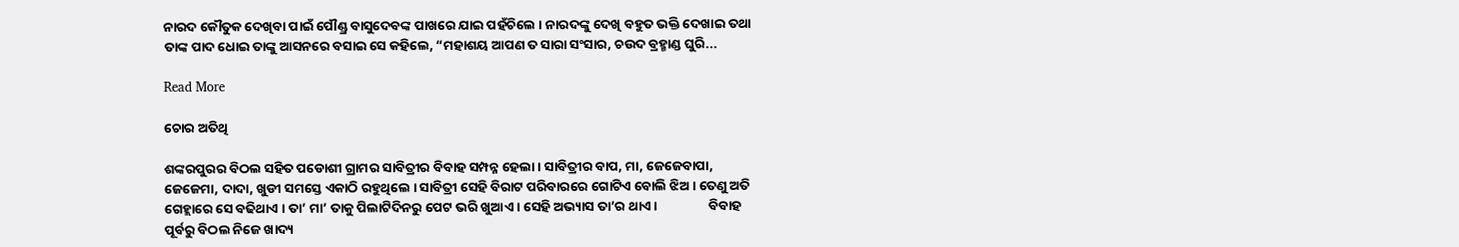ନାରଦ କୌତୁକ ଦେଖିବା ପାଇଁ ପୌଣ୍ଡ୍ର ବାସୁଦେବଙ୍କ ପାଖରେ ଯାଇ ପହଁଚିଲେ । ନାରଦଙ୍କୁ ଦେଖି ବହୁତ ଭକ୍ତି ଦେଖାଇ ତଥା ତାଙ୍କ ପାଦ ଧୋଇ ତାଙ୍କୁ ଆସନରେ ବସାଇ ସେ କହିଲେ, “ମହାଶୟ ଆପଣ ତ ସାରା ସଂସାର, ଚଉଦ ବ୍ରହ୍ମାଣ୍ଡ ଘୁରି...

Read More

ଚୋର ଅତିଥି

ଶଙ୍କରପୁରର ବିଠଲ ସହିତ ପଡୋଶୀ ଗ୍ରାମର ସାବିତ୍ରୀର ବିବାହ ସମ୍ପନ୍ନ ହେଲା । ସାବିତ୍ରୀର ବାପ, ମା, ଜେଜେବାପା, ଜେଜେମା, ଦାଦା, ଖୁଡୀ ସମସ୍ତେ ଏକାଠି ରହୁଥିଲେ । ସାବିତ୍ରୀ ସେହି ବିରାଟ ପରିବାରରେ ଗୋଟିଏ ବୋଲି ଝିଅ । ତେଣୁ ଅତି ଗେହ୍ଲାରେ ସେ ବଢିଥାଏ । ତା’ ମା’ ତାକୁ ପିଲାଟିଦିନରୁ ପେଟ ଭରି ଖୁଆଏ । ସେହି ଅଭ୍ୟାସ ତା’ର ଥାଏ ।                 ବିବାହ ପୂର୍ବରୁ ବିଠଲ ନିଜେ ଖାଦ୍ୟ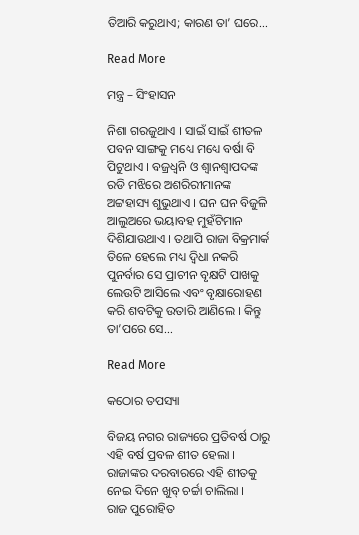ତିଆରି କରୁଥାଏ; କାରଣ ତା’ ଘରେ...

Read More

ମନ୍ତ୍ର – ସିଂହାସନ

ନିଶା ଗରଜୁଥାଏ । ସାଇଁ ସାଇଁ ଶୀତଳ ପବନ ସାଙ୍ଗକୁ ମଧ୍ୟେ ମଧ୍ୟେ ବର୍ଷା ବି ପିଟୁଥାଏ । ବଜ୍ରଧ୍ୱନି ଓ ଶ୍ୱାନଶ୍ୱାପଦଙ୍କ ରଡି ମଝିରେ ଅଶରିରୀମାନଙ୍କ ଅଟ୍ଟହାସ୍ୟ ଶୁଭୁଥାଏ । ଘନ ଘନ ବିଜୁଳି ଆଲୁଅରେ ଭୟାବହ ମୁହଁଟିମାନ ଦିଶିଯାଉଥାଏ । ତଥାପି ରାଜା ବିକ୍ରମାର୍କ ତିଳେ ହେଲେ ମଧ୍ୟ ଦ୍ୱିଧା ନକରି ପୁନର୍ବାର ସେ ପ୍ରାଚୀନ ବୃକ୍ଷଟି ପାଖକୁ ଲେଉଟି ଆସିଲେ ଏବଂ ବୃକ୍ଷାରୋହଣ କରି ଶବଟିକୁ ଉତାରି ଆଣିଲେ । କିନ୍ତୁ ତା’ପରେ ସେ...

Read More

କଠୋର ତପସ୍ୟା

ବିଜୟ ନଗର ରାଜ୍ୟରେ ପ୍ରତିବର୍ଷ ଠାରୁ ଏହି ବର୍ଷ ପ୍ରବଳ ଶୀତ ହେଲା । ରାଜାଙ୍କର ଦରବାରରେ ଏହି ଶୀତକୁ ନେଇ ଦିନେ ଖୁବ୍ ଚର୍ଚ୍ଚା ଚାଲିଲା ।                 ରାଜ ପୁରୋହିତ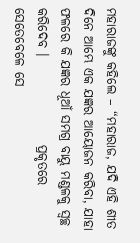ମହାରାଜଙ୍କୁ କହିଲେ – “ମହାରାଜ, ଯଦି ଏହି ଶୀତ ଦିନେ ଆମ୍ଭେ ଏକ ଯଜ୍ଞର ଆୟୋଜନ କରିବା, ଯାହା ଫଳରେ କି ଯଜ୍ଞର ଧୂଆଁ ସମଗ୍ର ବାୟୁ ମଣ୍ଡଳକୁ ସ୍ୱଚ୍ଛ କରିଦେବ ।                 ପ୍ରକୃତରେ ସେତେବେଳେ ସେ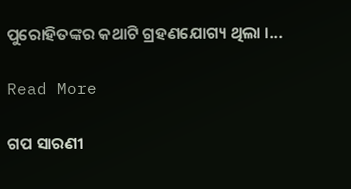ପୁରୋହିତଙ୍କର କଥାଟି ଗ୍ରହଣଯୋଗ୍ୟ ଥିଲା ।...

Read More

ଗପ ସାରଣୀ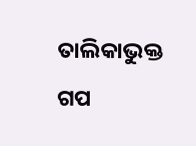ତାଲିକାଭୁକ୍ତ ଗପ